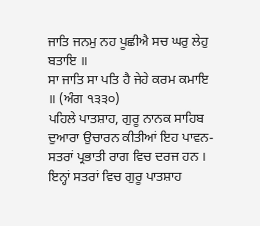ਜਾਤਿ ਜਨਮੁ ਨਹ ਪੂਛੀਐ ਸਚ ਘਰੁ ਲੇਹੁ ਬਤਾਇ ॥
ਸਾ ਜਾਤਿ ਸਾ ਪਤਿ ਹੈ ਜੇਹੇ ਕਰਮ ਕਮਾਇ ॥ (ਅੰਗ ੧੩੩੦)
ਪਹਿਲੇ ਪਾਤਸ਼ਾਹ, ਗੁਰੂ ਨਾਨਕ ਸਾਹਿਬ ਦੁਆਰਾ ਉਚਾਰਨ ਕੀਤੀਆਂ ਇਹ ਪਾਵਨ-ਸਤਰਾਂ ਪ੍ਰਭਾਤੀ ਰਾਗ ਵਿਚ ਦਰਜ ਹਨ । ਇਨ੍ਹਾਂ ਸਤਰਾਂ ਵਿਚ ਗੁਰੂ ਪਾਤਸ਼ਾਹ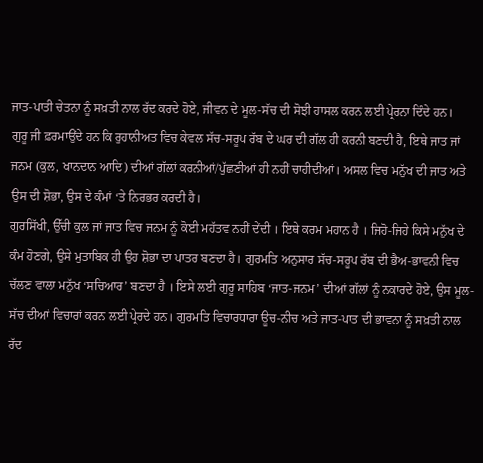ਜਾਤ-ਪਾਤੀ ਚੇਤਨਾ ਨੂੰ ਸਖ਼ਤੀ ਨਾਲ ਰੱਦ ਕਰਦੇ ਹੋਏ, ਜੀਵਨ ਦੇ ਮੂਲ-ਸੱਚ ਦੀ ਸੋਝੀ ਹਾਸਲ ਕਰਨ ਲਈ ਪ੍ਰੇਰਨਾ ਦਿੰਦੇ ਹਨ।
ਗੁਰੂ ਜੀ ਫ਼ਰਮਾਉਂਦੇ ਹਨ ਕਿ ਰੁਹਾਨੀਅਤ ਵਿਚ ਕੇਵਲ ਸੱਚ-ਸਰੂਪ ਰੱਬ ਦੇ ਘਰ ਦੀ ਗੱਲ ਹੀ ਕਰਨੀ ਬਣਦੀ ਹੈ, ਇਥੇ ਜਾਤ ਜਾਂ ਜਨਮ (ਕੁਲ, ਖਾਨਦਾਨ ਆਦਿ) ਦੀਆਂ ਗੱਲਾਂ ਕਰਨੀਆਂ/ਪੁੱਛਣੀਆਂ ਹੀ ਨਹੀਂ ਚਾਹੀਦੀਆਂ। ਅਸਲ ਵਿਚ ਮਨੁੱਖ ਦੀ ਜਾਤ ਅਤੇ ਉਸ ਦੀ ਸ਼ੋਭਾ, ਉਸ ਦੇ ਕੰਮਾਂ ‘ਤੇ ਨਿਰਭਰ ਕਰਦੀ ਹੈ।
ਗੁਰਸਿੱਖੀ, ਉੱਚੀ ਕੁਲ ਜਾਂ ਜਾਤ ਵਿਚ ਜਨਮ ਨੂੰ ਕੋਈ ਮਹੱਤਵ ਨਹੀਂ ਦੇਂਦੀ । ਇਥੇ ਕਰਮ ਮਹਾਨ ਹੈ । ਜਿਹੋ-ਜਿਹੇ ਕਿਸੇ ਮਨੁੱਖ ਦੇ ਕੰਮ ਹੋਣਗੇ, ਉਸੇ ਮੁਤਾਬਿਕ ਹੀ ਉਹ ਸ਼ੋਭਾ ਦਾ ਪਾਤਰ ਬਣਦਾ ਹੈ। ਗੁਰਮਤਿ ਅਨੁਸਾਰ ਸੱਚ-ਸਰੂਪ ਰੱਬ ਦੀ ਭੈਅ-ਭਾਵਨੀ ਵਿਚ ਚੱਲਣ ਵਾਲਾ ਮਨੁੱਖ ‘ਸਚਿਆਰ’ ਬਣਦਾ ਹੈ । ਇਸੇ ਲਈ ਗੁਰੂ ਸਾਹਿਬ ‘ਜਾਤ-ਜਨਮ’ ਦੀਆਂ ਗੱਲਾਂ ਨੂੰ ਨਕਾਰਦੇ ਹੋਏ, ਉਸ ਮੂਲ-ਸੱਚ ਦੀਆਂ ਵਿਚਾਰਾਂ ਕਰਨ ਲਈ ਪ੍ਰੇਰਦੇ ਹਨ। ਗੁਰਮਤਿ ਵਿਚਾਰਧਾਰਾ ਊਚ-ਨੀਚ ਅਤੇ ਜਾਤ-ਪਾਤ ਦੀ ਭਾਵਨਾ ਨੂੰ ਸਖ਼ਤੀ ਨਾਲ ਰੱਦ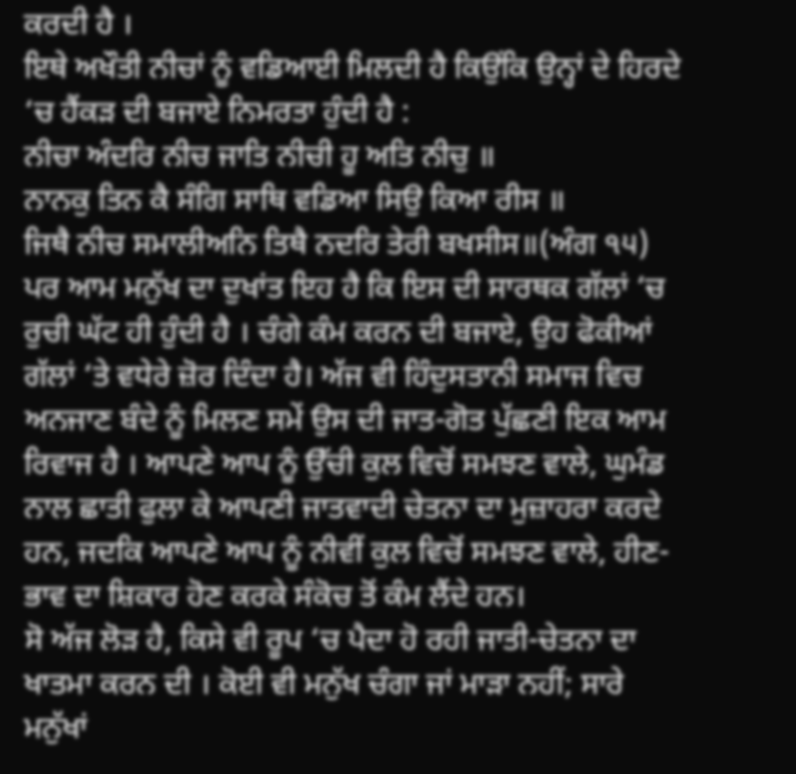ਕਰਦੀ ਹੈ ।
ਇਥੇ ਅਖੌਤੀ ਨੀਚਾਂ ਨੂੰ ਵਡਿਆਈ ਮਿਲਦੀ ਹੈ ਕਿਉਂਕਿ ਉਨ੍ਹਾਂ ਦੇ ਹਿਰਦੇ ‘ਚ ਹੈਂਕੜ ਦੀ ਬਜਾਏ ਨਿਮਰਤਾ ਹੁੰਦੀ ਹੈ :
ਨੀਚਾ ਅੰਦਰਿ ਨੀਚ ਜਾਤਿ ਨੀਚੀ ਹੂ ਅਤਿ ਨੀਚੁ ॥
ਨਾਨਕੁ ਤਿਨ ਕੈ ਸੰਗਿ ਸਾਥਿ ਵਡਿਆ ਸਿਉ ਕਿਆ ਰੀਸ ॥
ਜਿਥੈ ਨੀਚ ਸਮਾਲੀਅਨਿ ਤਿਥੈ ਨਦਰਿ ਤੇਰੀ ਬਖਸੀਸ॥(ਅੰਗ ੧੫)
ਪਰ ਆਮ ਮਨੁੱਖ ਦਾ ਦੁਖਾਂਤ ਇਹ ਹੈ ਕਿ ਇਸ ਦੀ ਸਾਰਥਕ ਗੱਲਾਂ ‘ਚ ਰੁਚੀ ਘੱਟ ਹੀ ਹੁੰਦੀ ਹੈ । ਚੰਗੇ ਕੰਮ ਕਰਨ ਦੀ ਬਜਾਏ, ਉਹ ਫੋਕੀਆਂ ਗੱਲਾਂ ‘ਤੇ ਵਧੇਰੇ ਜ਼ੋਰ ਦਿੰਦਾ ਹੈ। ਅੱਜ ਵੀ ਹਿੰਦੁਸਤਾਨੀ ਸਮਾਜ ਵਿਚ ਅਨਜਾਣ ਬੰਦੇ ਨੂੰ ਮਿਲਣ ਸਮੇਂ ਉਸ ਦੀ ਜਾਤ-ਗੋਤ ਪੁੱਛਣੀ ਇਕ ਆਮ ਰਿਵਾਜ ਹੈ । ਆਪਣੇ ਆਪ ਨੂੰ ਉੱਚੀ ਕੁਲ ਵਿਚੋਂ ਸਮਝਣ ਵਾਲੇ, ਘੁਮੰਡ ਨਾਲ ਛਾਤੀ ਫੁਲਾ ਕੇ ਆਪਣੀ ਜਾਤਵਾਦੀ ਚੇਤਨਾ ਦਾ ਮੁਜ਼ਾਹਰਾ ਕਰਦੇ ਹਨ, ਜਦਕਿ ਆਪਣੇ ਆਪ ਨੂੰ ਨੀਵੀਂ ਕੁਲ ਵਿਚੋਂ ਸਮਝਣ ਵਾਲੇ, ਹੀਣ-ਭਾਵ ਦਾ ਸ਼ਿਕਾਰ ਹੋਣ ਕਰਕੇ ਸੰਕੋਚ ਤੋਂ ਕੰਮ ਲੈਂਦੇ ਹਨ।
ਸੋ ਅੱਜ ਲੋੜ ਹੈ, ਕਿਸੇ ਵੀ ਰੂਪ ‘ਚ ਪੈਦਾ ਹੋ ਰਹੀ ਜਾਤੀ-ਚੇਤਨਾ ਦਾ ਖਾਤਮਾ ਕਰਨ ਦੀ । ਕੋਈ ਵੀ ਮਨੁੱਖ ਚੰਗਾ ਜਾਂ ਮਾੜਾ ਨਹੀਂ; ਸਾਰੇ ਮਨੁੱਖਾਂ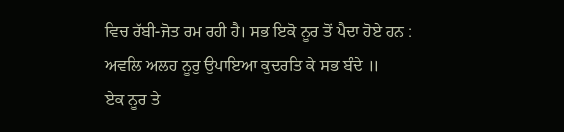ਵਿਚ ਰੱਬੀ-ਜੋਤ ਰਮ ਰਹੀ ਹੈ। ਸਭ ਇਕੋ ਨੂਰ ਤੋਂ ਪੈਦਾ ਹੋਏ ਹਨ :
ਅਵਲਿ ਅਲਹ ਨੂਰੁ ਉਪਾਇਆ ਕੁਦਰਤਿ ਕੇ ਸਭ ਬੰਦੇ ॥
ਏਕ ਨੂਰ ਤੇ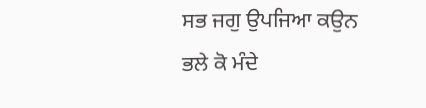ਸਭ ਜਗੁ ਉਪਜਿਆ ਕਉਨ ਭਲੇ ਕੋ ਮੰਦੇ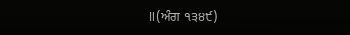॥(ਅੰਗ ੧੩੪੯)